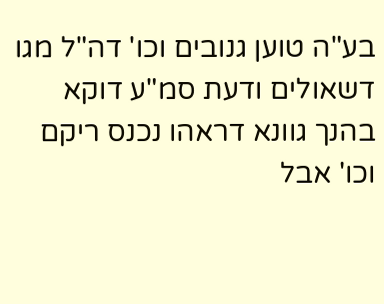בע"ה טוען גנובים וכו' דה"ל מגו דשאולים ודעת סמ"ע דוקא בהנך גוונא דראהו נכנס ריקם וכו' אבל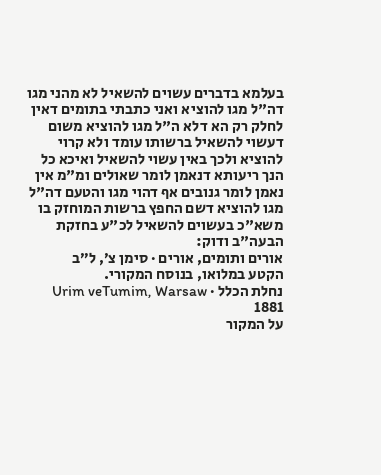בעלמא בדברים עשוים להשאיל לא מהני מגו דה"ל מגו להוציא ואני כתבתי בתומים דאין לחלק רק הא דלא ה"ל מגו להוציא משום דעשוי להשאיל ברשותו עומד ולא קרוי להוציא ולכך באין עשוי להשאיל ואיכא כל הנך ריעותא דנאמן לומר שאולים ומ"מ אין נאמן לומר גנובים אף דהוי מגו והטעם דה"ל מגו להוציא דשם החפץ ברשות המוחזק בו משא"כ בעשוים להשאיל לכ"ע בחזקת הבעה"ב ודוק:
אורים ותומים, אורים · סימן צ׳, ל״ב
הקטע במלואו, בנוסח המקורי.
נחלת הכלל · Urim veTumim, Warsaw 1881
על המקור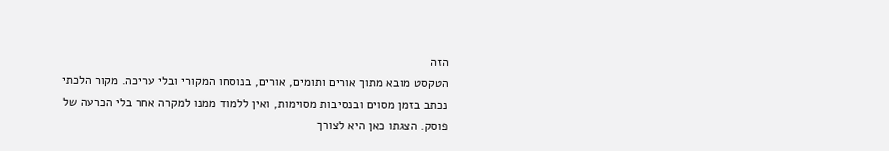הזה
הטקסט מובא מתוך אורים ותומים, אורים, בנוסחו המקורי ובלי עריכה. מקור הלכתי נכתב בזמן מסוים ובנסיבות מסוימות, ואין ללמוד ממנו למקרה אחר בלי הכרעה של פוסק. הצגתו כאן היא לצורך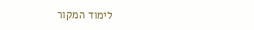לימוד המקור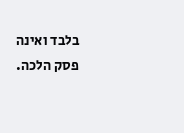בלבד ואינה פסק הלכה.